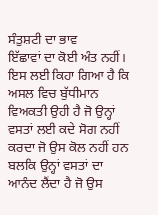ਸੰਤੁਸ਼ਟੀ ਦਾ ਭਾਵ
ਇੱਛਾਵਾਂ ਦਾ ਕੋਈ ਅੰਤ ਨਹੀਂ। ਇਸ ਲਈ ਕਿਹਾ ਗਿਆ ਹੈ ਕਿ ਅਸਲ ਵਿਚ ਬੁੱਧੀਮਾਨ ਵਿਅਕਤੀ ਉਹੀ ਹੈ ਜੋ ਉਨ੍ਹਾਂ ਵਸਤਾਂ ਲਈ ਕਦੇ ਸੋਗ ਨਹੀਂ ਕਰਦਾ ਜੋ ਉਸ ਕੋਲ ਨਹੀਂ ਹਨ ਬਲਕਿ ਉਨ੍ਹਾਂ ਵਸਤਾਂ ਦਾ ਆਨੰਦ ਲੈਂਦਾ ਹੈ ਜੋ ਉਸ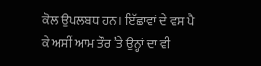ਕੋਲ ਉਪਲਬਧ ਹਨ। ਇੱਛਾਵਾਂ ਦੇ ਵਸ ਪੈ ਕੇ ਅਸੀਂ ਆਮ ਤੌਰ ’ਤੇ ਉਨ੍ਹਾਂ ਦਾ ਵੀ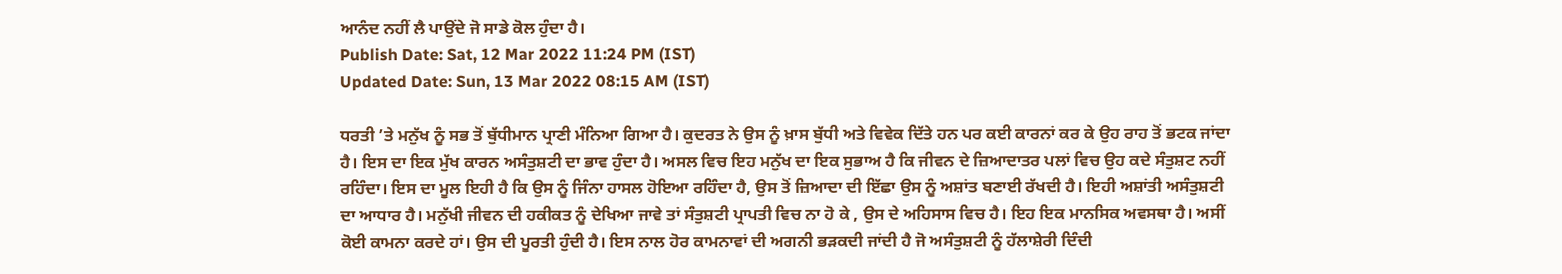ਆਨੰਦ ਨਹੀਂ ਲੈ ਪਾਉਂਦੇ ਜੋ ਸਾਡੇ ਕੋਲ ਹੁੰਦਾ ਹੈ।
Publish Date: Sat, 12 Mar 2022 11:24 PM (IST)
Updated Date: Sun, 13 Mar 2022 08:15 AM (IST)

ਧਰਤੀ ’ਤੇ ਮਨੁੱਖ ਨੂੰ ਸਭ ਤੋਂ ਬੁੱਧੀਮਾਨ ਪ੍ਰਾਣੀ ਮੰਨਿਆ ਗਿਆ ਹੈ। ਕੁਦਰਤ ਨੇ ਉਸ ਨੂੰ ਖ਼ਾਸ ਬੁੱਧੀ ਅਤੇ ਵਿਵੇਕ ਦਿੱਤੇ ਹਨ ਪਰ ਕਈ ਕਾਰਨਾਂ ਕਰ ਕੇ ਉਹ ਰਾਹ ਤੋਂ ਭਟਕ ਜਾਂਦਾ ਹੈ। ਇਸ ਦਾ ਇਕ ਮੁੱਖ ਕਾਰਨ ਅਸੰਤੁਸ਼ਟੀ ਦਾ ਭਾਵ ਹੁੰਦਾ ਹੈ। ਅਸਲ ਵਿਚ ਇਹ ਮਨੁੱਖ ਦਾ ਇਕ ਸੁਭਾਅ ਹੈ ਕਿ ਜੀਵਨ ਦੇ ਜ਼ਿਆਦਾਤਰ ਪਲਾਂ ਵਿਚ ਉਹ ਕਦੇ ਸੰਤੁਸ਼ਟ ਨਹੀਂ ਰਹਿੰਦਾ। ਇਸ ਦਾ ਮੂਲ ਇਹੀ ਹੈ ਕਿ ਉਸ ਨੂੰ ਜਿੰਨਾ ਹਾਸਲ ਹੋਇਆ ਰਹਿੰਦਾ ਹੈ, ਉਸ ਤੋਂ ਜ਼ਿਆਦਾ ਦੀ ਇੱਛਾ ਉਸ ਨੂੰ ਅਸ਼ਾਂਤ ਬਣਾਈ ਰੱਖਦੀ ਹੈ। ਇਹੀ ਅਸ਼ਾਂਤੀ ਅਸੰਤੁਸ਼ਟੀ ਦਾ ਆਧਾਰ ਹੈ। ਮਨੁੱਖੀ ਜੀਵਨ ਦੀ ਹਕੀਕਤ ਨੂੰ ਦੇਖਿਆ ਜਾਵੇ ਤਾਂ ਸੰਤੁਸ਼ਟੀ ਪ੍ਰਾਪਤੀ ਵਿਚ ਨਾ ਹੋ ਕੇ , ਉਸ ਦੇ ਅਹਿਸਾਸ ਵਿਚ ਹੈ। ਇਹ ਇਕ ਮਾਨਸਿਕ ਅਵਸਥਾ ਹੈ। ਅਸੀਂ ਕੋਈ ਕਾਮਨਾ ਕਰਦੇ ਹਾਂ। ਉਸ ਦੀ ਪੂਰਤੀ ਹੁੰਦੀ ਹੈ। ਇਸ ਨਾਲ ਹੋਰ ਕਾਮਨਾਵਾਂ ਦੀ ਅਗਨੀ ਭੜਕਦੀ ਜਾਂਦੀ ਹੈ ਜੋ ਅਸੰਤੁਸ਼ਟੀ ਨੂੰ ਹੱਲਾਸ਼ੇਰੀ ਦਿੰਦੀ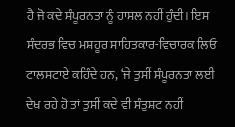ਹੈ ਜੋ ਕਦੇ ਸੰਪੂਰਨਤਾ ਨੂੰ ਹਾਸਲ ਨਹੀਂ ਹੁੰਦੀ। ਇਸ ਸੰਦਰਭ ਵਿਚ ਮਸ਼ਹੂਰ ਸਾਹਿਤਕਾਰ-ਵਿਚਾਰਕ ਲਿਓ ਟਾਲਸਟਾਏ ਕਹਿੰਦੇ ਹਨ, ‘ਜੇ ਤੁਸੀਂ ਸੰਪੂਰਨਤਾ ਲਈ ਦੇਖ ਰਹੇ ਹੋ ਤਾਂ ਤੁਸੀਂ ਕਦੇ ਵੀ ਸੰਤੁਸ਼ਟ ਨਹੀਂ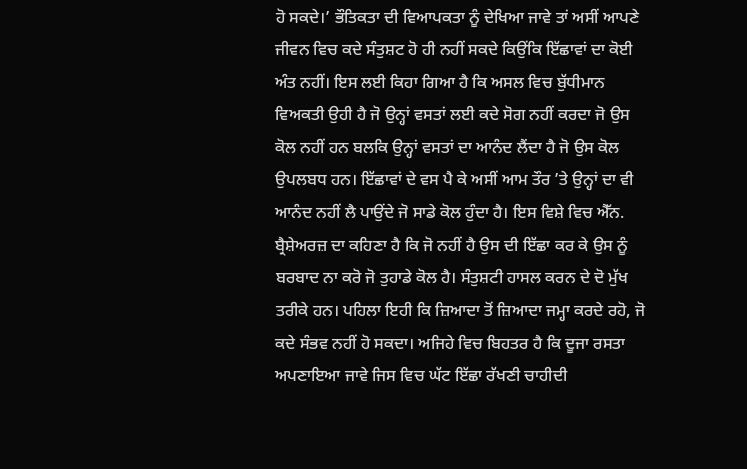ਹੋ ਸਕਦੇ।’ ਭੌਤਿਕਤਾ ਦੀ ਵਿਆਪਕਤਾ ਨੂੰ ਦੇਖਿਆ ਜਾਵੇ ਤਾਂ ਅਸੀਂ ਆਪਣੇ ਜੀਵਨ ਵਿਚ ਕਦੇ ਸੰਤੁਸ਼ਟ ਹੋ ਹੀ ਨਹੀਂ ਸਕਦੇ ਕਿਉਂਕਿ ਇੱਛਾਵਾਂ ਦਾ ਕੋਈ ਅੰਤ ਨਹੀਂ। ਇਸ ਲਈ ਕਿਹਾ ਗਿਆ ਹੈ ਕਿ ਅਸਲ ਵਿਚ ਬੁੱਧੀਮਾਨ ਵਿਅਕਤੀ ਉਹੀ ਹੈ ਜੋ ਉਨ੍ਹਾਂ ਵਸਤਾਂ ਲਈ ਕਦੇ ਸੋਗ ਨਹੀਂ ਕਰਦਾ ਜੋ ਉਸ ਕੋਲ ਨਹੀਂ ਹਨ ਬਲਕਿ ਉਨ੍ਹਾਂ ਵਸਤਾਂ ਦਾ ਆਨੰਦ ਲੈਂਦਾ ਹੈ ਜੋ ਉਸ ਕੋਲ ਉਪਲਬਧ ਹਨ। ਇੱਛਾਵਾਂ ਦੇ ਵਸ ਪੈ ਕੇ ਅਸੀਂ ਆਮ ਤੌਰ ’ਤੇ ਉਨ੍ਹਾਂ ਦਾ ਵੀ ਆਨੰਦ ਨਹੀਂ ਲੈ ਪਾਉਂਦੇ ਜੋ ਸਾਡੇ ਕੋਲ ਹੁੰਦਾ ਹੈ। ਇਸ ਵਿਸ਼ੇ ਵਿਚ ਐੱਨ. ਬ੍ਰੈਸ਼ੇਅਰਜ਼ ਦਾ ਕਹਿਣਾ ਹੈ ਕਿ ਜੋ ਨਹੀਂ ਹੈ ਉਸ ਦੀ ਇੱਛਾ ਕਰ ਕੇ ਉਸ ਨੂੰ ਬਰਬਾਦ ਨਾ ਕਰੋ ਜੋ ਤੁਹਾਡੇ ਕੋਲ ਹੈ। ਸੰਤੁਸ਼ਟੀ ਹਾਸਲ ਕਰਨ ਦੇ ਦੋ ਮੁੱਖ ਤਰੀਕੇ ਹਨ। ਪਹਿਲਾ ਇਹੀ ਕਿ ਜ਼ਿਆਦਾ ਤੋਂ ਜ਼ਿਆਦਾ ਜਮ੍ਹਾ ਕਰਦੇ ਰਹੋ, ਜੋ ਕਦੇ ਸੰਭਵ ਨਹੀਂ ਹੋ ਸਕਦਾ। ਅਜਿਹੇ ਵਿਚ ਬਿਹਤਰ ਹੈ ਕਿ ਦੂਜਾ ਰਸਤਾ ਅਪਣਾਇਆ ਜਾਵੇ ਜਿਸ ਵਿਚ ਘੱਟ ਇੱਛਾ ਰੱਖਣੀ ਚਾਹੀਦੀ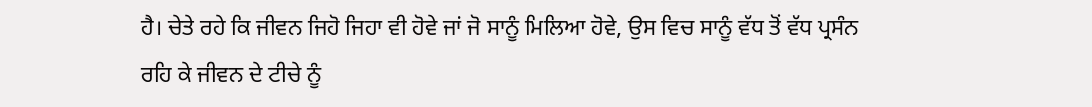ਹੈ। ਚੇਤੇ ਰਹੇ ਕਿ ਜੀਵਨ ਜਿਹੋ ਜਿਹਾ ਵੀ ਹੋਵੇ ਜਾਂ ਜੋ ਸਾਨੂੰ ਮਿਲਿਆ ਹੋਵੇ, ਉਸ ਵਿਚ ਸਾਨੂੰ ਵੱਧ ਤੋਂ ਵੱਧ ਪ੍ਰਸੰਨ ਰਹਿ ਕੇ ਜੀਵਨ ਦੇ ਟੀਚੇ ਨੂੰ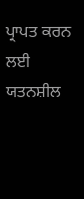ਪ੍ਰਾਪਤ ਕਰਨ ਲਈ ਯਤਨਸ਼ੀਲ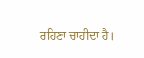ਰਹਿਣਾ ਚਾਹੀਦਾ ਹੈ।